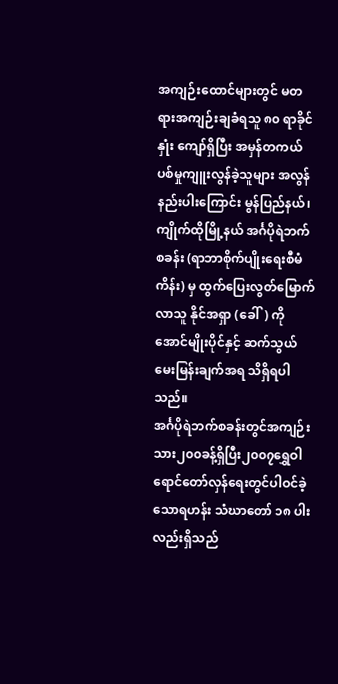အကျဉ်းထောင်များတွင် မတရားအကျဉ်းချခံရသူ ၈၀ ရာခိုင်နှုံး ကျော်ရှိပြီး အမှန်တကယ် ပစ်မှုကျူးလွန်ခဲ့သူများ အလွန်နည်းပါးကြောင်း မွန်ပြည်နယ်၊ ကျိုက်ထိုမြို့နယ် အင်္ဂပိုရဲဘက်စခန်း (ရာဘာစိုက်ပျိုးရေးစီမံကိန်း) မှ ထွက်ပြေးလွတ်မြောက်လာသူ နိုင်အရှာ (ခေါ်) ကိုအောင်မျိုးပိုင်နှင့် ဆက်သွယ်မေးမြန်းချက်အရ သိရှိရပါသည်။
အင်္ဂပိုရဲဘက်စခန်းတွင်အကျဉ်းသား၂၀၀ခန့်ရှိပြီး၂၀၀၇ရွှေဝါရောင်တော်လှန်ရေးတွင်ပါဝင်ခဲ့သောရဟန်း သံဃာတော် ၁၈ ပါး လည်းရှိသည်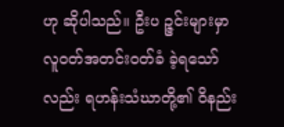ဟု ဆိုပါသည်။ ဦးပ ဉ္ဇင်းများမှာ လူဝတ်အတင်းဝတ်ခံ ခဲ့ရသော်လည်း ရဟန်းသံဃာတို့၏ ဝိနည်း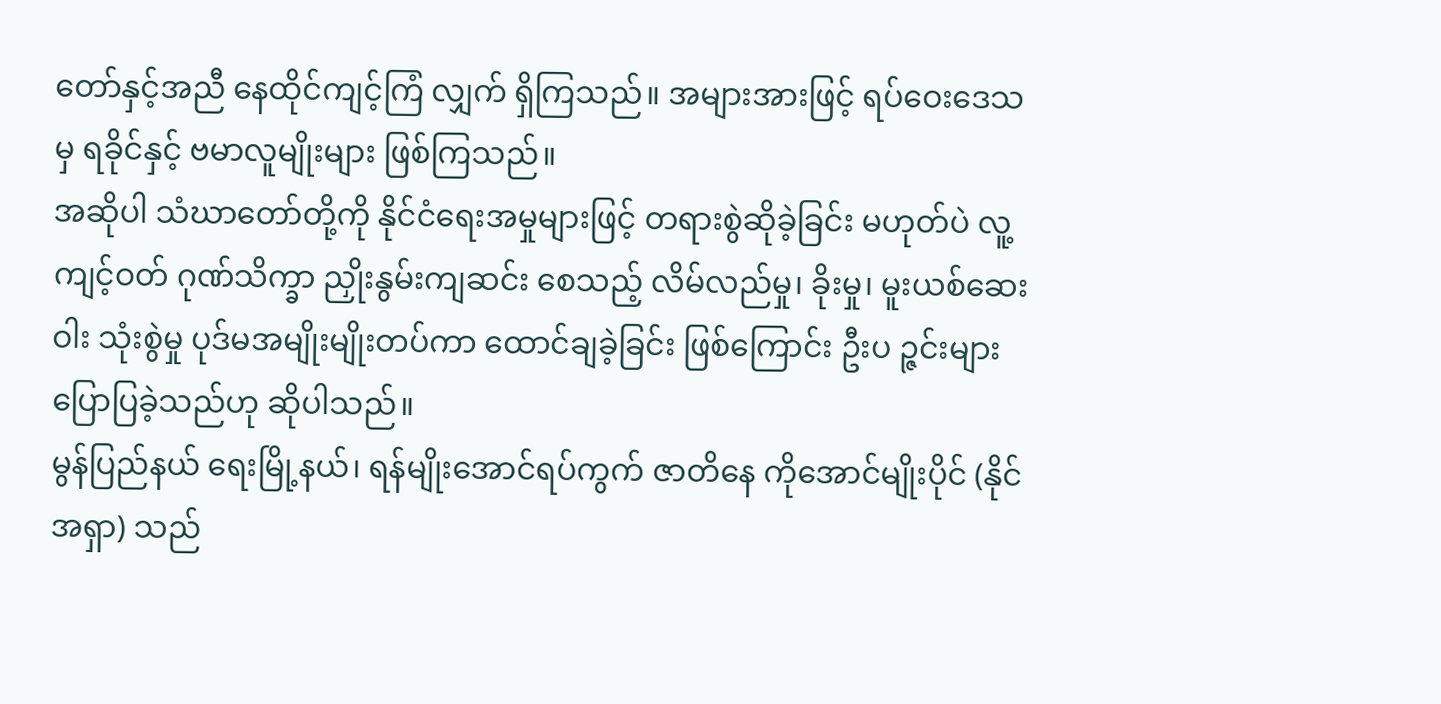တော်နှင့်အညီ နေထိုင်ကျင့်ကြံ လျှက် ရှိကြသည်။ အများအားဖြင့် ရပ်ဝေးဒေသမှ ရခိုင်နှင့် ဗမာလူမျိုးများ ဖြစ်ကြသည်။
အဆိုပါ သံဃာတော်တို့ကို နိုင်ငံရေးအမှုများဖြင့် တရားစွဲဆိုခဲ့ခြင်း မဟုတ်ပဲ လူ့ကျင့်ဝတ် ဂုဏ်သိက္ခာ ညှိုးနွမ်းကျဆင်း စေသည့် လိမ်လည်မှု၊ ခိုးမှု၊ မူးယစ်ဆေးဝါး သုံးစွဲမှု ပုဒ်မအမျိုးမျိုးတပ်ကာ ထောင်ချခဲ့ခြင်း ဖြစ်ကြောင်း ဦးပ ဉ္ဇင်းများ ပြောပြခဲ့သည်ဟု ဆိုပါသည်။
မွန်ပြည်နယ် ရေးမြို့နယ်၊ ရန်မျိုးအောင်ရပ်ကွက် ဇာတိနေ ကိုအောင်မျိုးပိုင် (နိုင်အရှာ) သည်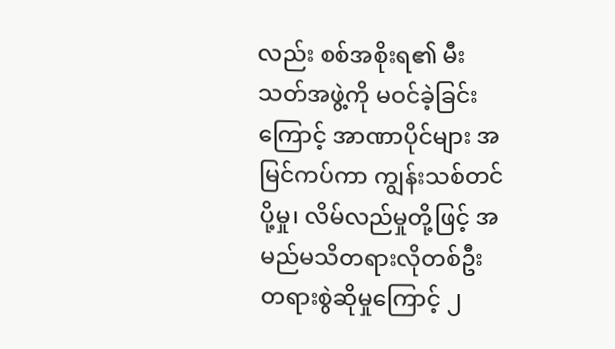လည်း စစ်အစိုးရ၏ မီးသတ်အဖွဲ့ကို မဝင်ခဲ့ခြင်းကြောင့် အာဏာပိုင်များ အမြင်ကပ်ကာ ကျွန်းသစ်တင်ပို့မှု၊ လိမ်လည်မှုတို့ဖြင့် အမည်မသိတရားလိုတစ်ဦး တရားစွဲဆိုမှုကြောင့် ၂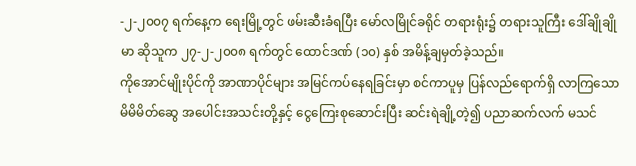-၂-၂၀၀၇ ရက်နေ့က ရေးမြို့တွင် ဖမ်းဆီးခံရပြီး မော်လမြိုင်ခရိုင် တရားရုံး၌ တရားသူကြီး ဒေါ်ချိုချိုမာ ဆိုသူက ၂၇-၂-၂၀၀၈ ရက်တွင် ထောင်ဒဏ် (၁၀) နှစ် အမိန့်ချမှတ်ခဲ့သည်။
ကိုအောင်မျိုးပိုင်ကို အာဏာပိုင်များ အမြင်ကပ်နေရခြင်းမှာ စင်ကာပူမှ ပြန်လည်ရောက်ရှိ လာကြသော မိမိမိတ်ဆွေ အပေါင်းအသင်းတို့နှင့် ငွေကြေးစုဆောင်းပြီး ဆင်းရဲချို့တဲ့၍ ပညာဆက်လက် မသင်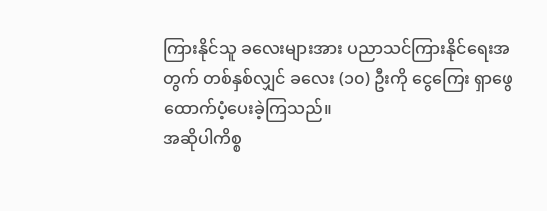ကြားနိုင်သူ ခလေးများအား ပညာသင်ကြားနိုင်ရေးအတွက် တစ်နှစ်လျှင် ခလေး (၁၀) ဦးကို ငွေကြေး ရှာဖွေ ထောက်ပံ့ပေးခဲ့ကြသည်။
အဆိုပါကိစ္စ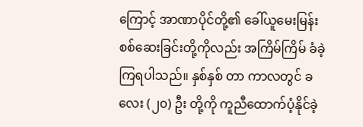ကြောင့် အာဏာပိုင်တို့၏ ခေါ်ယူမေးမြန်း စစ်ဆေးခြင်းတို့ကိုလည်း အကြိမ်ကြိမ် ခံခဲ့ကြရပါသည်။ နှစ်နှစ် တာ ကာလတွင် ခလေး (၂၀) ဦး တို့ကို ကူညီထောက်ပံ့နိုင်ခဲ့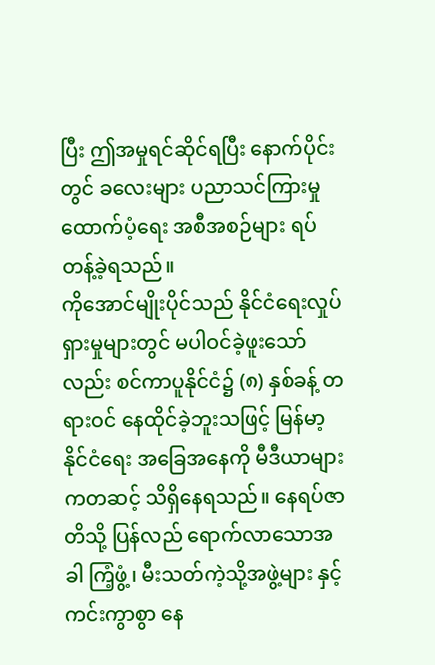ပြီး ဤအမှုရင်ဆိုင်ရပြီး နောက်ပိုင်းတွင် ခလေးများ ပညာသင်ကြားမှု ထောက်ပံ့ရေး အစီအစဉ်များ ရပ်တန့်ခဲ့ရသည်။
ကိုအောင်မျိုးပိုင်သည် နိုင်ငံရေးလှုပ်ရှားမှုများတွင် မပါဝင်ခဲ့ဖူးသော်လည်း စင်ကာပူနိုင်ငံ၌ (၈) နှစ်ခန့် တရားဝင် နေထိုင်ခဲ့ဘူးသဖြင့် မြန်မာ့နိုင်ငံရေး အခြေအနေကို မီဒီယာများကတဆင့် သိရှိနေရသည်။ နေရပ်ဇာတိသို့ ပြန်လည် ရောက်လာသောအခါ ကြံ့ဖွံ့၊ မီးသတ်ကဲ့သို့အဖွဲ့များ နှင့် ကင်းကွာစွာ နေ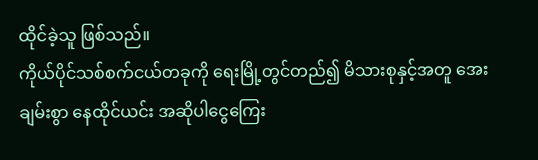ထိုင်ခဲ့သူ ဖြစ်သည်။
ကိုယ်ပိုင်သစ်စက်ငယ်တခုကို ရေးမြို့တွင်တည်၍ မိသားစုနှင့်အတူ အေးချမ်းစွာ နေထိုင်ယင်း အဆိုပါငွေကြေး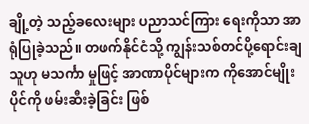ချို့တဲ့ သည့်ခလေးများ ပညာသင်ကြား ရေးကိုသာ အာရုံပြုခဲ့သည်။ တဖက်နိုင်ငံသို့ ကျွန်းသစ်တင်ပို့ရောင်းချသူဟု မသင်္ကာ မှုဖြင့် အာဏာပိုင်များက ကိုအောင်မျိုးပိုင်ကို ဖမ်းဆီးခဲ့ခြင်း ဖြစ်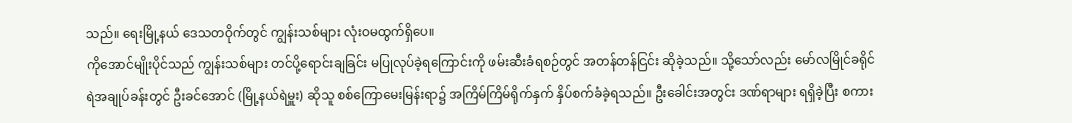သည်။ ရေးမြို့နယ် ဒေသတဝိုက်တွင် ကျွန်းသစ်များ လုံးဝမထွက်ရှိပေ။
ကိုအောင်မျိုးပိုင်သည် ကျွန်းသစ်များ တင်ပို့ရောင်းချခြင်း မပြုလုပ်ခဲ့ရကြောင်းကို ဖမ်းဆီးခံရစဉ်တွင် အတန်တန်ငြင်း ဆိုခဲ့သည်။ သို့သော်လည်း မော်လမြိုင်ခရိုင် ရဲအချုပ်ခန်းတွင် ဦးခင်အောင် (မြို့နယ်ရဲမှူး) ဆိုသူ စစ်ကြောမေးမြန်းရာ၌ အကြိမ်ကြိမ်ရိုက်နှက် နှိပ်စက်ခံခဲ့ရသည်။ ဦးခေါင်းအတွင်း ဒဏ်ရာများ ရရှိခဲ့ပြီး စကား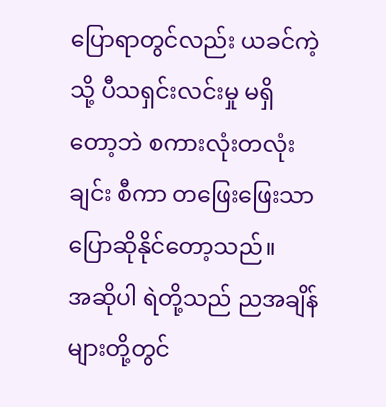ပြောရာတွင်လည်း ယခင်ကဲ့သို့ ပီသရှင်းလင်းမှု မရှိတော့ဘဲ စကားလုံးတလုံးချင်း စီကာ တဖြေးဖြေးသာ ပြောဆိုနိုင်တော့သည်။
အဆိုပါ ရဲတို့သည် ညအချိန်များတို့တွင်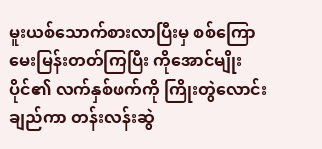မူးယစ်သောက်စားလာပြီးမှ စစ်ကြောမေးမြန်းတတ်ကြပြီး ကိုအောင်မျိုးပိုင်၏ လက်နှစ်ဖက်ကို ကြိုးတွဲလောင်း ချည်ကာ တန်းလန်းဆွဲ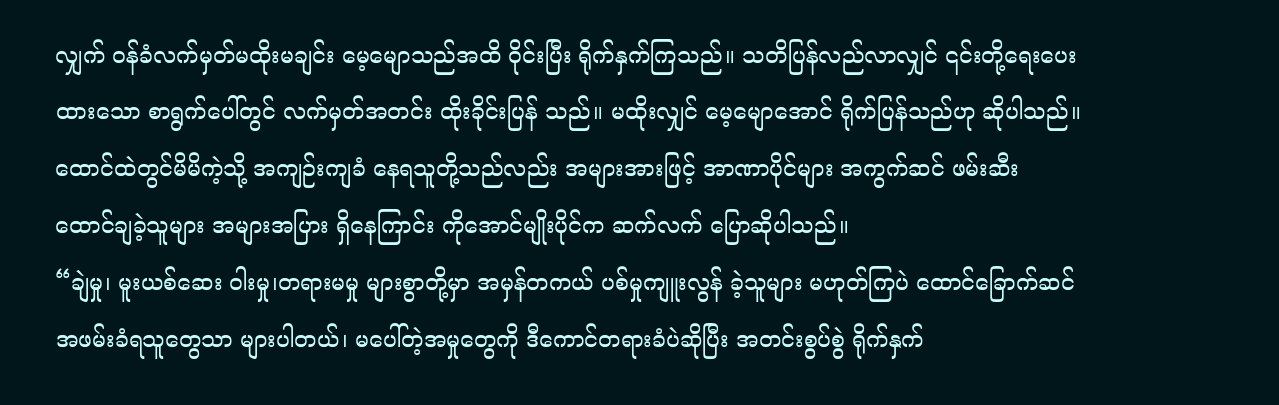လျှက် ဝန်ခံလက်မှတ်မထိုးမချင်း မေ့မျောသည်အထိ ဝိုင်းပြီး ရိုက်နှက်ကြသည်။ သတိပြန်လည်လာလျှင် ၎င်းတို့ရေးပေးထားသော စာရွက်ပေါ်တွင် လက်မှတ်အတင်း ထိုးခိုင်းပြန် သည်။ မထိုးလျှင် မေ့မျောအောင် ရိုက်ပြန်သည်ဟု ဆိုပါသည်။
ထောင်ထဲတွင်မိမိကဲ့သို့ အကျဉ်းကျခံ နေရသူတို့သည်လည်း အများအားဖြင့် အာဏာပိုင်များ အကွက်ဆင် ဖမ်းဆီး ထောင်ချခဲ့သူများ အများအပြား ရှိနေကြာင်း ကိုအောင်မျိုးပိုင်က ဆက်လက် ပြောဆိုပါသည်။
“ချဲမှု၊ မူးယစ်ဆေး ဝါးမှု၊တရားမမှု များစွာတို့မှာ အမှန်တကယ် ပစ်မှုကျူးလွန် ခဲ့သူများ မဟုတ်ကြပဲ ထောင်ခြောက်ဆင် အဖမ်းခံရသူတွေသာ များပါတယ်၊ မပေါ်တဲ့အမှုတွေကို ဒီကောင်တရားခံပဲဆိုပြီး အတင်းစွပ်စွဲ ရိုက်နှက်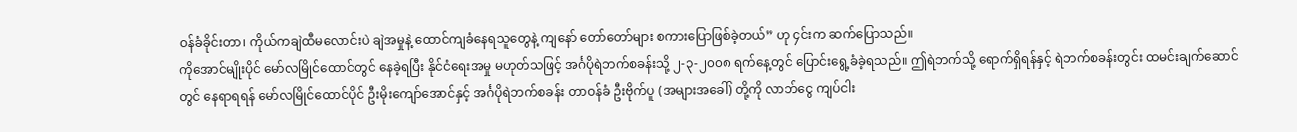ဝန်ခံခိုင်းတာ၊ ကိုယ်ကချဲထီမလောင်းပဲ ချဲအမှုနဲ့ ထောင်ကျခံနေရသူတွေနဲ့ ကျနော် တော်တော်များ စကားပြောဖြစ်ခဲ့တယ်” ဟု ၄င်းက ဆက်ပြောသည်။
ကိုအောင်မျိုးပိုင် မော်လမြိုင်ထောင်တွင် နေခဲ့ရပြီး နိုင်ငံရေးအမှု မဟုတ်သဖြင့် အင်္ဂပိုရဲဘက်စခန်းသို့ ၂-၃-၂၀၀၈ ရက်နေ့တွင် ပြောင်းရွေ့ခံခဲ့ရသည်။ ဤရဲဘက်သို့ ရောက်ရှိရန်နှင့် ရဲဘက်စခန်းတွင်း ထမင်းချက်ဆောင်တွင် နေရာရရန် မော်လမြိုင်ထောင်ပိုင် ဦးမိုးကျော်အောင်နှင့် အင်္ဂပိုရဲဘက်စခန်း တာဝန်ခံ ဦးဗိုက်ပူ (အများအခေါ်) တို့ကို လာဘ်ငွေ ကျပ်ငါး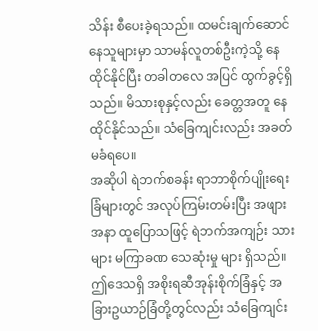သိန်း စီပေးခဲ့ရသည်။ ထမင်းချက်ဆောင်နေသူများမှာ သာမန်လူတစ်ဦးကဲ့သို့ နေထိုင်နိုင်ပြီး တခါတလေ အပြင် ထွက်ခွင့်ရှိသည်။ မိသားစုနှင့်လည်း ခေတ္တအတူ နေထိုင်နိုင်သည်။ သံခြေကျင်းလည်း အခတ်မခံရပေ။
အဆိုပါ ရဲဘက်စခန်း ရာဘာစိုက်ပျိုးရေးခြံများတွင် အလုပ်ကြမ်းတမ်းပြီး အဖျားအနာ ထူပြောသဖြင့် ရဲဘက်အကျဉ်း သားများ မကြာခဏ သေဆုံးမှု များ ရှိသည်။ ဤဒေသရှိ အစိုးရဆီအုန်းစိုက်ခြံနှင့် အခြားဥယာဉ်ခြံတို့တွင်လည်း သံခြေကျင်း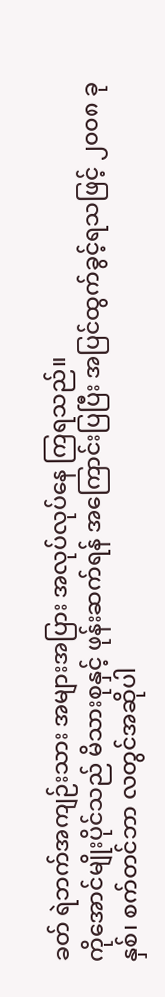ခတ် ရဲဘက်အကျဉ်းသား အများအပြား အလုပ်လုပ်နေ ကြရသည်။
ကိုအောင်မျိုးပိုင်သည် မိသားစုနှင့် ဖုန်းဆက်ရန် အကြောင်းပြပြီး အပြင်ထွက်ခွင့်ရသဖြင့် ၂၀၀၈ ခုနှစ်၊ စက်တင်ဘာ လတွင်အဆိုပါ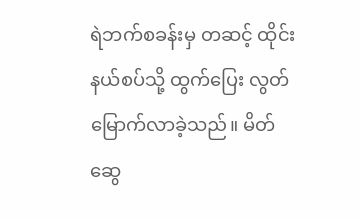ရဲဘက်စခန်းမှ တဆင့် ထိုင်းနယ်စပ်သို့ ထွက်ပြေး လွတ်မြောက်လာခဲ့သည်။ မိတ်ဆွေ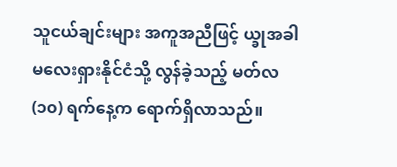သူငယ်ချင်းများ အကူအညီဖြင့် ယ္ခုအခါ မလေးရှားနိုင်ငံသို့ လွန်ခဲ့သည့် မတ်လ (၁၀) ရက်နေ့က ရောက်ရှိလာသည်။